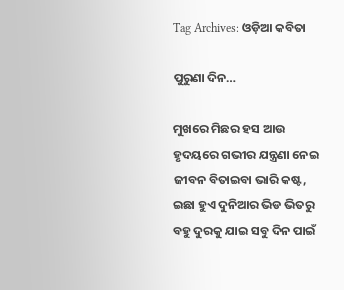Tag Archives: ଓଡ଼ିଆ କବିତା

ପୁରୁଣା ଦିନ…

ମୁଖରେ ମିଛର ହସ ଆଉ ହୃଦୟରେ ଗଭୀର ଯନ୍ତ୍ରଣା ନେଇ ଜୀବନ ବିତାଇବା ଭାରି କଷ୍ଟ,
ଇଛା ହୁଏ ଦୁନିଆର ଭିଡ ଭିତରୁ ବହୁ ଦୁରକୁ ଯାଇ ସବୁ ଦିନ ପାଇଁ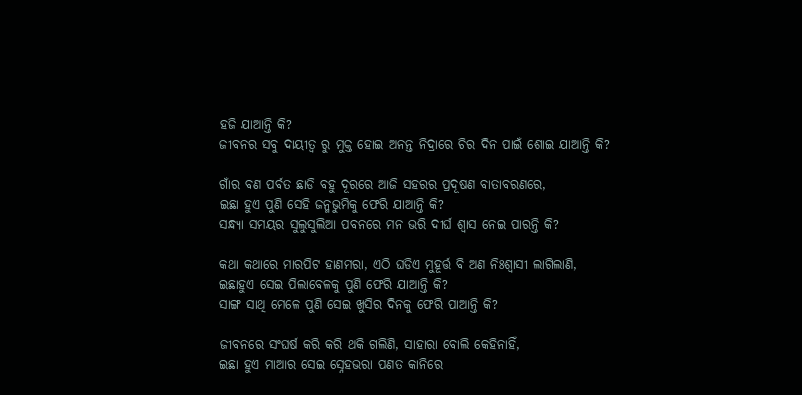ହଜି ଯାଆନ୍ତି କି?
ଜୀବନର ସବୁ ଦାୟୀତ୍ୱ ରୁ ମୁକ୍ତ ହୋଇ ଅନନ୍ତ ନିଦ୍ରାରେ ଚିର ଦିନ ପାଇଁ ଶୋଇ ଯାଆନ୍ତି କି?

ଗାଁର ବଣ ପର୍ବତ ଛାଡି ବହୁ ଦୂରରେ ଆଜି ସହରର ପ୍ରଦୂଷଣ ବାତାବରଣରେ,
ଇଛା ହୁଏ ପୁଣି ସେହି ଜନ୍ମଭୁମିକୁ ଫେରି ଯାଆନ୍ତି କି?
ସନ୍ଧ୍ୟା ସମୟର ସୁଲୁସୁଲିଆ ପବନରେ ମନ ଭରି ଦୀର୍ଘ ଶ୍ୱାସ ନେଇ ପାରନ୍ତି କି?

କଥା କଥାରେ ମାରପିଟ ହାଣମରା, ଏଠି ଘଡିଏ ମୁହୂର୍ତ୍ତ ବି ଅଣ ନିଃଶ୍ୱାସୀ ଲାଗିଲାଣି,
ଇଛାହୁଏ ସେଇ ପିଲାବେଳକୁ ପୁଣି ଫେରି ଯାଆନ୍ତି କି?
ସାଙ୍ଗ ସାଥି ମେଳେ ପୁଣି ସେଇ ଖୁସିର ଦିନକୁ ଫେରି ପାଆନ୍ତି କି?

ଜୀବନରେ ସଂଘର୍ଷ କରି କରି ଥକି ଗଲିଣି, ସାହାରା ବୋଲି କେହିନାହିଁ,
ଇଛା ହୁଏ ମାଆର ସେଇ ସ୍ନେହଭରା ପଣତ କାନିରେ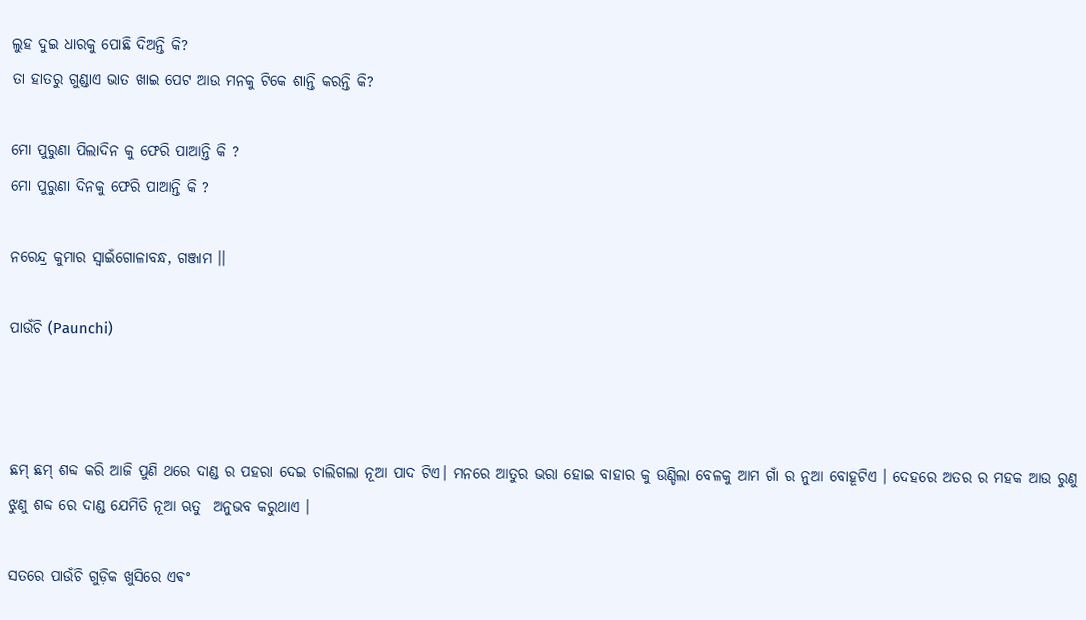ଲୁହ ଦୁଇ ଧାରକୁ ପୋଛି ଦିଅନ୍ତି କି?
ତା ହାତରୁ ଗୁଣ୍ଡାଏ ଭାତ ଖାଇ ପେଟ ଆଉ ମନକୁ ଟିକେ ଶାନ୍ତି କରନ୍ତି କି?

ମୋ ପୁରୁଣା ପିଲାଦିନ କୁ ଫେରି ପାଆନ୍ତି କି ?
ମୋ ପୁରୁଣା ଦିନକୁ ଫେରି ପାଆନ୍ତି କି ?

ନରେନ୍ଦ୍ର କୁମାର ସ୍ବାଇଁଗୋଳାବନ୍ଧ, ଗଞ୍ଜାମ ।।

ପାଉଁଚି (Paunchi)



ଛମ୍ ଛମ୍ ଶବ୍ଦ କରି ଆଜି ପୁଣି ଥରେ ଦାଣ୍ଡ ର ପହରା ଦେଇ ଚାଲିଗଲା ନୂଆ ପାଦ ଟିଏ। ମନରେ ଆତୁର ଭରା ହୋଇ ବାହାର କୁ ଉଣ୍ଡିଲା ବେଳକୁ ଆମ ଗାଁ ର ନୁଆ ବୋହୂଟିଏ । ଦେହରେ ଅତର ର ମହକ ଆଉ ରୁଣୁ ଝୁଣୁ ଶବ୍ଦ ରେ ଦାଣ୍ଡ ଯେମିତି ନୂଆ ଋତୁ  ଅନୁଭବ କରୁଥାଏ ।

ସତରେ ପାଉଁଚି ଗୁଡ଼ିକ ଖୁସିରେ ଏଵଂ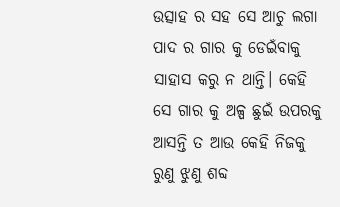ଉତ୍ସାହ ର ସହ ସେ ଆଚୁ ଲଗା ପାଦ ର ଗାର କୁ ଡେଇଁବାକୁ ସାହାସ କରୁ ନ ଥାନ୍ତି। କେହି ସେ ଗାର କୁ ଅଳ୍ପ ଛୁଇଁ ଉପରକୁ ଆସନ୍ତି ତ ଆଉ କେହି ନିଜକୁ ରୁଣୁ ଝୁଣୁ ଶବ୍ଦ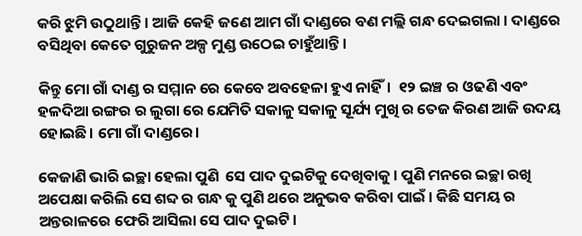କରି ଝୁମି ଉଠୁଥାନ୍ତି । ଆଜି କେହି ଜଣେ ଆମ ଗାଁ ଦାଣ୍ଡରେ ବଣ ମଲ୍ଲି ଗନ୍ଧ ଦେଇଗଲା । ଦାଣ୍ଡରେ ବସିଥିବା କେତେ ଗୁରୁଜନ ଅଳ୍ପ ମୁଣ୍ଡ ଉଠେଇ ଚାହୁଁଥାନ୍ତି।

କିନ୍ତୁ ମୋ ଗାଁ ଦାଣ୍ଡ ର ସମ୍ମାନ ରେ କେବେ ଅବହେଳା ହୁଏ ନାହିଁ।  ୧୨ ଇଞ୍ଚ ର ଓଢଣି ଏବଂ ହଳଦିଆ ରଙ୍ଗର ର ଲୁଗା ରେ ଯେମିତି ସକାଳୁ ସକାଳୁ ସୂର୍ଯ୍ୟ ମୁଖି ର ତେଜ କିରଣ ଆଜି ଉଦୟ ହୋଇଛି। ମୋ ଗାଁ ଦାଣ୍ଡରେ।

କେଜାଣି ଭାରି ଇଚ୍ଛା ହେଲା ପୁଣି  ସେ ପାଦ ଦୁଇଟିକୁ ଦେଖିବାକୁ । ପୁଣି ମନରେ ଇଚ୍ଛା ରଖି ଅପେକ୍ଷା କରିଲି ସେ ଶବ୍ଦ ର ଗନ୍ଧ କୁ ପୁଣି ଥରେ ଅନୁଭବ କରିବା ପାଇଁ । କିଛି ସମୟ ର ଅନ୍ତରାଳରେ ଫେରି ଆସିଲା ସେ ପାଦ ଦୁଇଟି।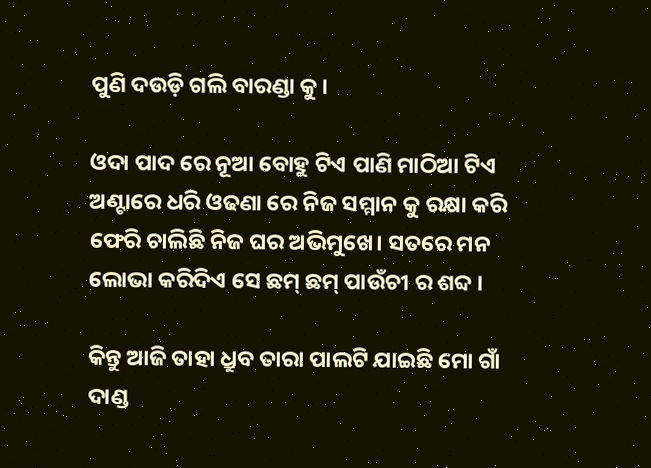ପୁଣି ଦଉଡ଼ି ଗଲି ବାରଣ୍ଡା କୁ।

ଓଦା ପାଦ ରେ ନୂଆ ବୋହୁ ଟିଏ ପାଣି ମାଠିଆ ଟିଏ ଅଣ୍ଟାରେ ଧରି ଓଢଣା ରେ ନିଜ ସମ୍ମାନ କୁ ରକ୍ଷା କରି ଫେରି ଚାଲିଛି ନିଜ ଘର ଅଭିମୁଖେ। ସତରେ ମନ ଲୋଭା କରିଦିଏ ସେ ଛମ୍ ଛମ୍ ପାଉଁଚୀ ର ଶବ୍ଦ ।

କିନ୍ତୁ ଆଜି ତାହା ଧ୍ରୁବ ତାରା ପାଲଟି ଯାଇଛି ମୋ ଗାଁ ଦାଣ୍ଡ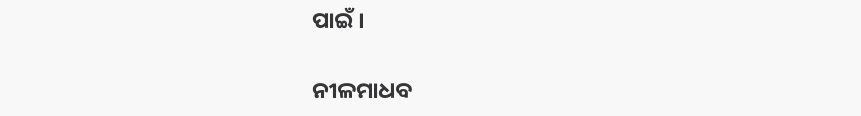ପାଇଁ ।

ନୀଳମାଧବ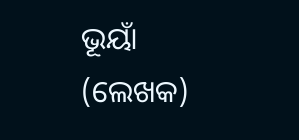ଭୂୟାଁ (ଲେଖକ)